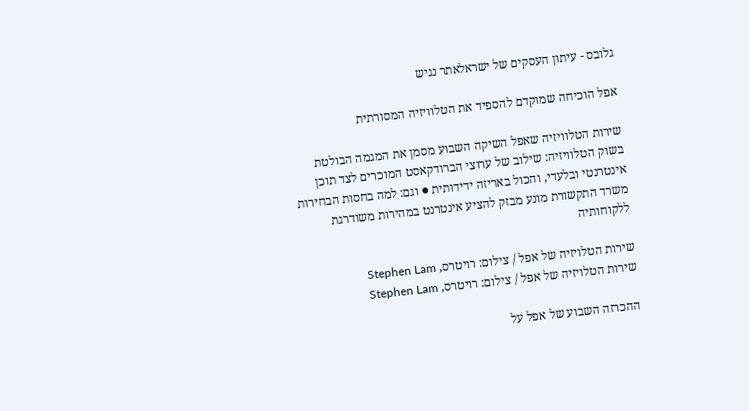גלובס - עיתון העסקים של ישראלאתר נגיש

אפל הוכיחה שמוקדם להספיד את הטלוויזיה המסורתית

שירות הטלוויזיה שאפל השיקה השבוע מסמן את המגמה הבולטת בשוק הטלוויזיה: שילוב של ערוצי הברודקאסט המוכרים לצד תוכן אינטרנטי ובלעדי, והכול באריזה ידידותית ● וגם: למה בחסות הבחירות משרד התקשורת מונע מבזק להציע אינטרנט במהירות משודרגת ללקוחותיה

שירות הטלויזיה של אפל / צילום: רויטרס, Stephen Lam
שירות הטלויזיה של אפל / צילום: רויטרס, Stephen Lam

ההכרזה השבוע של אפל על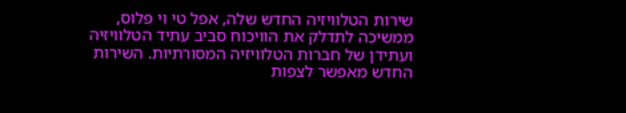שירות הטלוויזיה החדש שלה, אפל טי וי פלוס, ממשיכה לתדלק את הוויכוח סביב עתיד הטלוויזיה ועתידן של חברות הטלוויזיה המסורתיות. השירות החדש מאפשר לצפות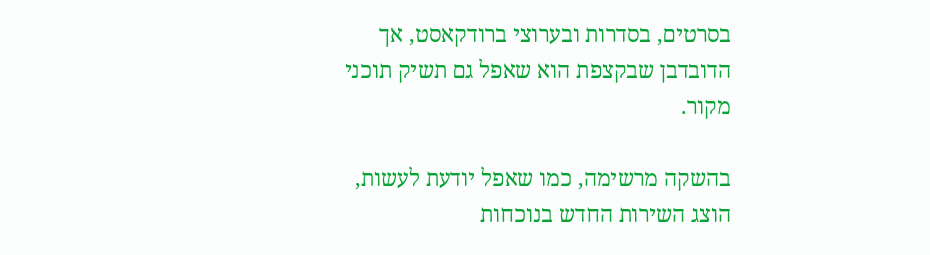בסרטים, בסדרות ובערוצי ברודקאסט, אך הדובדבן שבקצפת הוא שאפל גם תשיק תוכני מקור.

בהשקה מרשימה, כמו שאפל יודעת לעשות, הוצג השירות החדש בנוכחות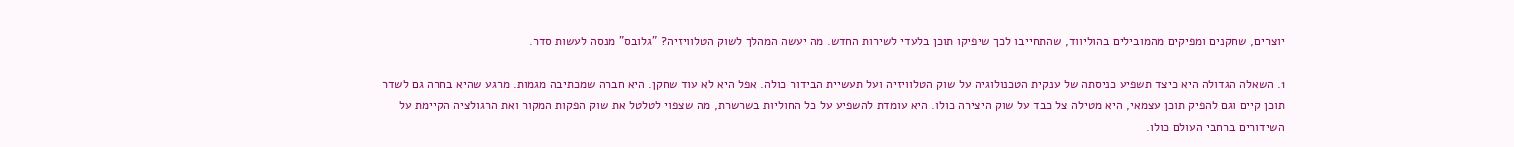יוצרים, שחקנים ומפיקים מהמובילים בהוליווד, שהתחייבו לכך שיפיקו תוכן בלעדי לשירות החדש. מה יעשה המהלך לשוק הטלוויזיה? "גלובס" מנסה לעשות סדר.

1. השאלה הגדולה היא כיצד תשפיע כניסתה של ענקית הטכנולוגיה על שוק הטלוויזיה ועל תעשיית הבידור כולה. אפל היא לא עוד שחקן. היא חברה שמכתיבה מגמות. מרגע שהיא בחרה גם לשדר תוכן קיים וגם להפיק תוכן עצמאי, היא מטילה צל כבד על שוק היצירה כולו. היא עומדת להשפיע על כל החוליות בשרשרת, מה שצפוי לטלטל את שוק הפקות המקור ואת הרגולציה הקיימת על השידורים ברחבי העולם כולו.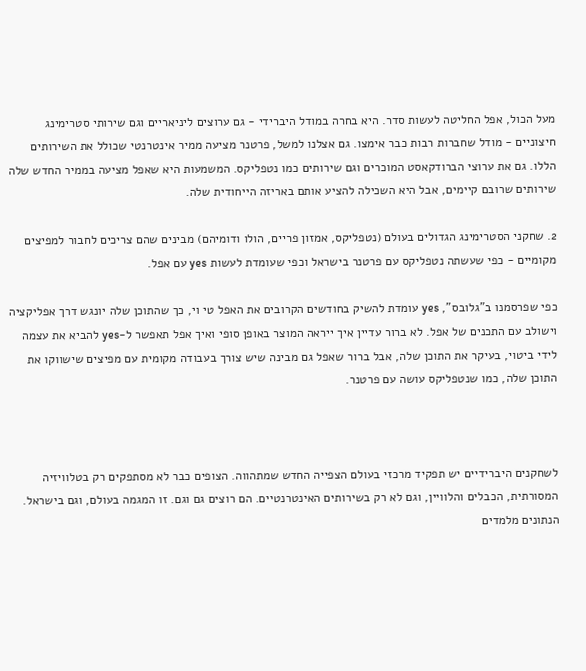מעל הכול, אפל החליטה לעשות סדר. היא בחרה במודל היברידי - גם ערוצים ליניאריים וגם שירותי סטרימינג חיצוניים - מודל שחברות רבות כבר אימצו. גם אצלנו למשל, פרטנר מציעה ממיר אינטרנטי שכולל את השירותים הללו. גם את ערוצי הברודקאסט המוכרים וגם שירותים כמו נטפליקס. המשמעות היא שאפל מציעה בממיר החדש שלה שירותים שרובם קיימים, אבל היא השכילה להציע אותם באריזה הייחודית שלה.

2. שחקני הסטרימינג הגדולים בעולם (נטפליקס, אמזון פריים, הולו ודומיהם) מבינים שהם צריכים לחבור למפיצים מקומיים - כפי שעשתה נטפליקס עם פרטנר בישראל וכפי שעומדת לעשות yes עם אפל.

כפי שפרסמנו ב"גלובס", yes עומדת להשיק בחודשים הקרובים את האפל טי וי, כך שהתוכן שלה יונגש דרך אפליקציה וישולב עם התכנים של אפל. לא ברור עדיין איך ייראה המוצר באופן סופי ואיך אפל תאפשר ל-yes להביא את עצמה לידי ביטוי, בעיקר את התוכן שלה, אבל ברור שאפל גם מבינה שיש צורך בעבודה מקומית עם מפיצים שישווקו את התוכן שלה, כמו שנטפליקס עושה עם פרטנר.



לשחקנים היברידיים יש תפקיד מרכזי בעולם הצפייה החדש שמתהווה. הצופים כבר לא מסתפקים רק בטלוויזיה המסורתית, הכבלים והלוויין, וגם לא רק בשירותים האינטרנטיים. הם רוצים גם וגם. זו המגמה בעולם, וגם בישראל. הנתונים מלמדים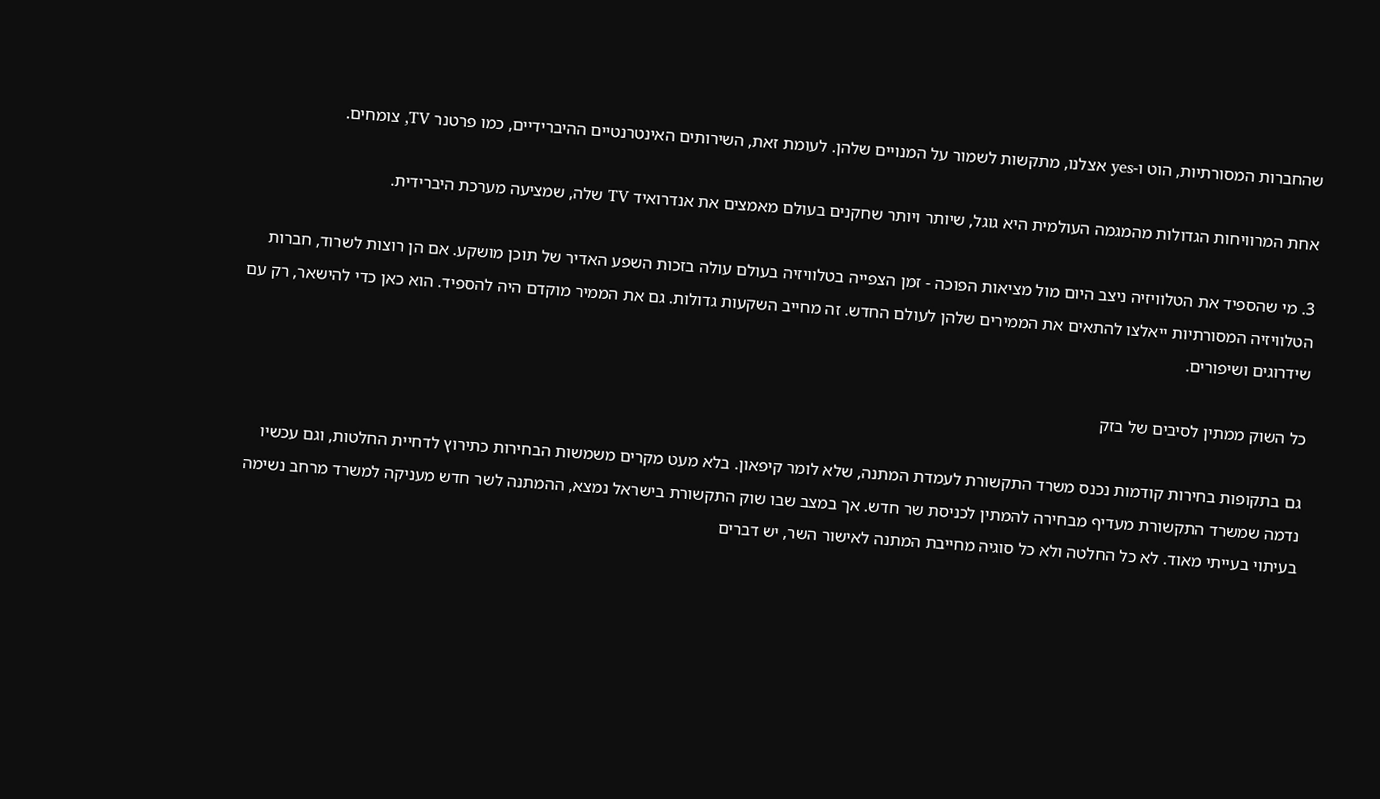שהחברות המסורתיות, הוט ו-yes אצלנו, מתקשות לשמור על המנויים שלהן. לעומת זאת, השירותים האינטרנטיים ההיברידיים, כמו פרטנר TV, צומחים.

אחת המרוויחות הגדולות מהמגמה העולמית היא גוגל, שיותר ויותר שחקנים בעולם מאמצים את אנדרואיד TV שלה, שמציעה מערכת היברידית.

3. מי שהספיד את הטלוויזיה ניצב היום מול מציאות הפוכה - זמן הצפייה בטלוויזיה בעולם עולה בזכות השפע האדיר של תוכן מושקע. אם הן רוצות לשרוד, חברות הטלוויזיה המסורתיות ייאלצו להתאים את הממירים שלהן לעולם החדש. זה מחייב השקעות גדולות. גם את הממיר מוקדם היה להספיד. הוא כאן כדי להישאר, רק עם שידרוגים ושיפורים.

כל השוק ממתין לסיבים של בזק

גם בתקופות בחירות קודמות נכנס משרד התקשורת לעמדת המתנה, שלא לומר קיפאון. בלא מעט מקרים משמשות הבחירות כתירוץ לדחיית החלטות, וגם עכשיו נדמה שמשרד התקשורת מעדיף מבחירה להמתין לכניסת שר חדש. אך במצב שבו שוק התקשורת בישראל נמצא, ההמתנה לשר חדש מעניקה למשרד מרחב נשימה בעיתוי בעייתי מאוד. לא כל החלטה ולא כל סוגיה מחייבת המתנה לאישור השר, יש דברים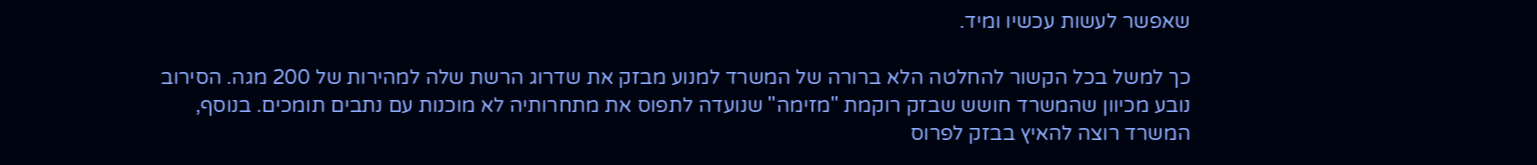שאפשר לעשות עכשיו ומיד.

כך למשל בכל הקשור להחלטה הלא ברורה של המשרד למנוע מבזק את שדרוג הרשת שלה למהירות של 200 מגה. הסירוב נובע מכיוון שהמשרד חושש שבזק רוקמת "מזימה" שנועדה לתפוס את מתחרותיה לא מוכנות עם נתבים תומכים. בנוסף, המשרד רוצה להאיץ בבזק לפרוס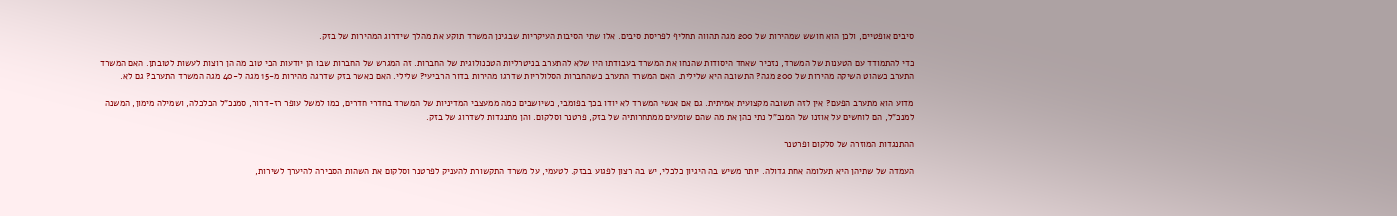סיבים אופטיים, ולכן הוא חושש שמהירות של 200 מגה תהווה תחליף לפריסת סיבים. אלו שתי הסיבות העיקריות שבגינן המשרד תוקע את מהלך שידרוג המהירות של בזק.

כדי להתמודד עם הטענות של המשרד, נזכיר שאחד היסודות שהנחו את המשרד בעבודתו היו שלא להתערב בניטרליות הטכנולוגית של החברות. זה המגרש של החברות שבו הן יודעות הכי טוב מה הן רוצות לעשות לטובתן. האם המשרד התערב כשהוט השיקה מהירות של 200 מגה? התשובה היא שלילית. האם המשרד התערב כשהחברות הסלולריות שדרגו מהירות בדור הרביעי? שלילי. האם כאשר בזק שדרגה מהירות מ-15 מגה ל-40 מגה המשרד התערב? גם לא.

מדוע הוא מתערב הפעם? אין לזה תשובה מקצועית אמיתית. גם אם אנשי המשרד לא יודו בכך בפומבי, כשיושבים כמה ממעצבי המדיניות של המשרד בחדרי חדרים, כמו למשל עופר רז-דרור, סמנכ"ל הכלכלה, ושמילה מימון, המשנה למנכ"ל, הם לוחשים על אוזנו של המנכ"ל נתי כהן את מה שהם שומעים ממתחרותיה של בזק, פרטנר וסלקום. והן מתנגדות לשדרוג של בזק.

ההתנגדות המוזרה של סלקום ופרטנר

העמדה של שתיהן היא תעלומה אחת גדולה. יותר משיש בה היגיון כלכלי, יש בה רצון לפגוע בבזק. לטעמי, על משרד התקשורת להעניק לפרטנר וסלקום את השהות הסבירה להיערך לשירות,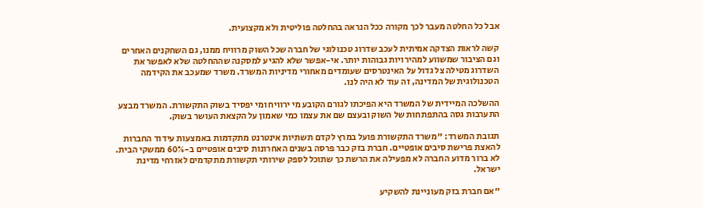אבל כל החלטה מעבר לכך מקורה ככל הנראה בהחלטה פוליטית ולא מקצועית.

קשה לראות הצדקה אמיתית לעכב שדרוג טכנולוגי של חברה שכל השוק מרוויח ממנו, גם השחקנים האחרים וגם הציבור שמשווע למהירויות גבוהות יותר. אי-אפשר שלא להגיע למסקנה שההחלטה שלא לאפשר את השדרוג מטילה צל גדול על האינטרסים שעומדים מאחורי מדיניות המשרד. משרד שמעכב את הקידמה הטכנולוגית של המדינה, זה עוד לא היה לנו.

ההשלכה המיידית של המשרד היא הפיכתו לגורם הקובע מי ירוויח ומי יפסיד בשוק התקשורת. המשרד מבצע התערבות גסה בהתפתחות של השוק ובעצם שם את עצמו כמי שאמון על הקצאת העושר בשוק.

תגובת המשרד: "משרד התקשורת פועל במרץ לקדם תשתיות אינטרנט מתקדמות באמצעות עידוד החברות להאצת פרישת סיבים אופטיים. חברת בזק כבר פרסה בשנים האחרונות סיבים אופטיים ב-60% ממשקי הבית. לא ברור מדוע החברה לא מפעילה את הרשת כך שתוכל לספק שירותי תקשורת מתקדמים לאזרחי מדינת ישראל.

"אם חברת בזק מעוניינת להשקיע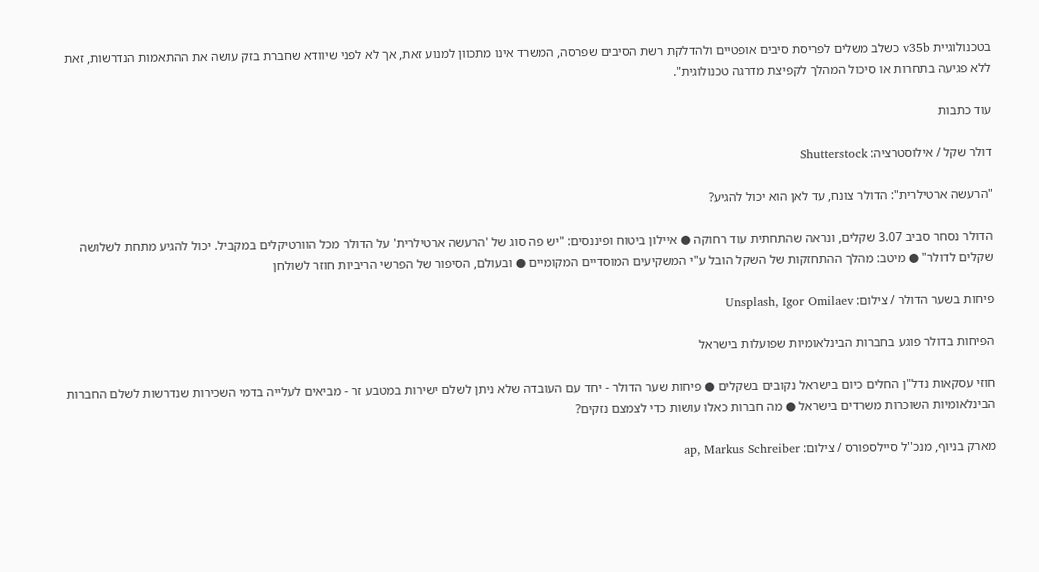בטכנולוגיית v35b כשלב משלים לפריסת סיבים אופטיים ולהדלקת רשת הסיבים שפרסה, המשרד אינו מתכוון למנוע זאת, אך לא לפני שיוודא שחברת בזק עושה את ההתאמות הנדרשות, זאת ללא פגיעה בתחרות או סיכול המהלך לקפיצת מדרגה טכנולוגית".

עוד כתבות

דולר שקל / אילוסטרציה: Shutterstock

"הרעשה ארטילרית": הדולר צונח, עד לאן הוא יכול להגיע?

הדולר נסחר סביב 3.07 שקלים, ונראה שהתחתית עוד רחוקה ● איילון ביטוח ופיננסים: "יש פה סוג של 'הרעשה ארטילרית' על הדולר מכל הוורטיקלים במקביל. יכול להגיע מתחת לשלושה שקלים לדולר" ● מיטב: מהלך ההתחזקות של השקל הובל ע"י המשקיעים המוסדיים המקומיים ● ובעולם, הסיפור של הפרשי הריביות חוזר לשולחן

פיחות בשער הדולר / צילום: Unsplash, Igor Omilaev

הפיחות בדולר פוגע בחברות הבינלאומיות שפועלות בישראל

חוזי עסקאות נדל"ן החלים כיום בישראל נקובים בשקלים ● פיחות שער הדולר - יחד עם העובדה שלא ניתן לשלם ישירות במטבע זר - מביאים לעלייה בדמי השכירות שנדרשות לשלם החברות הבינלאומיות השוכרות משרדים בישראל ● מה חברות כאלו עושות כדי לצמצם נזקים?

מארק בניוף, מנכ''ל סיילספורס / צילום: ap, Markus Schreiber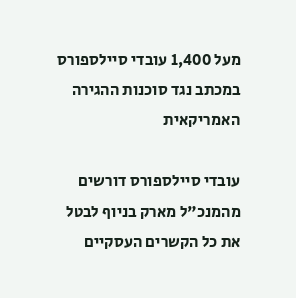מעל 1,400 עובדי סיילספורס במכתב נגד סוכנות ההגירה האמריקאית

עובדי סיילספורס דורשים מהמנכ"ל מארק בניוף לבטל את כל הקשרים העסקיים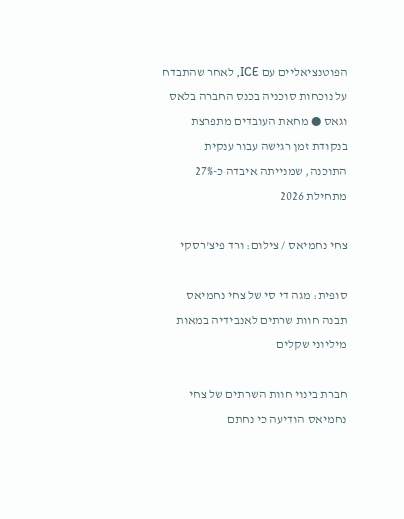הפוטנציאליים עם ICE, לאחר שהתבדח על נוכחות סוכניה בכנס החברה בלאס וגאס ● מחאת העובדים מתפרצת בנקודת זמן רגישה עבור ענקית התוכנה, שמנייתה איבדה כ-27% מתחילת 2026

צחי נחמיאס / צילום: ורד פיצ'רסקי

סופית: מגה די סי של צחי נחמיאס תבנה חוות שרתים לאנבידיה במאות מיליוני שקלים

חברת בינוי חוות השרתים של צחי נחמיאס הודיעה כי נחתם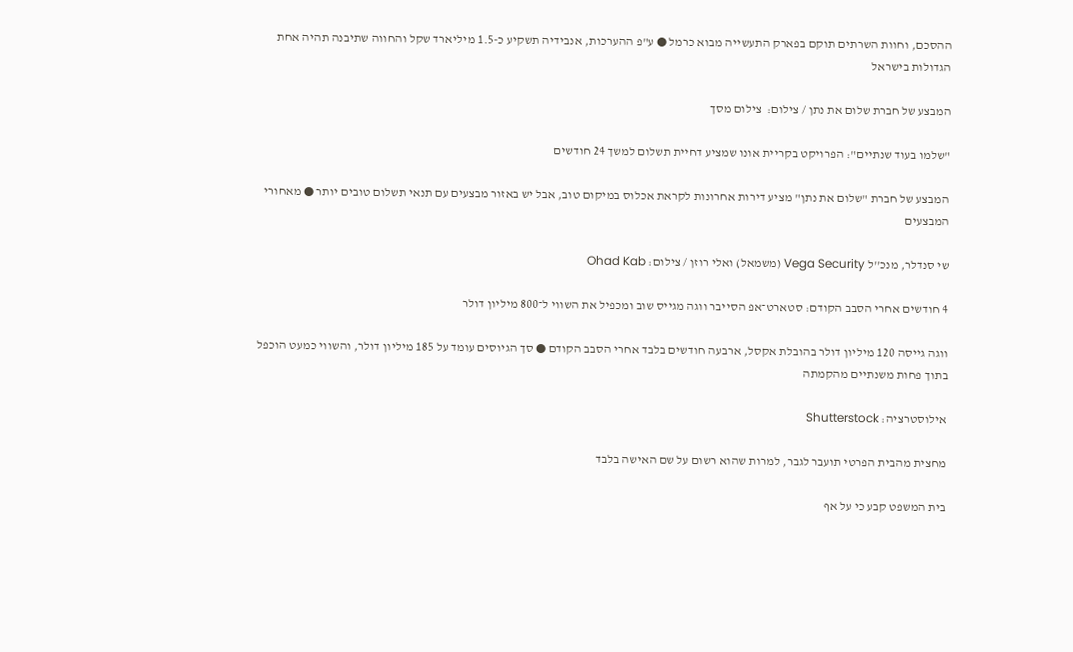ההסכם, וחוות השרתים תוקם בפארק התעשייה מבוא כרמל ● ע"פ ההערכות, אנבידיה תשקיע כ-1.5 מיליארד שקל והחווה שתיבנה תהיה אחת הגדולות בישראל

המבצע של חברת שלום את נתן / צילום:  צילום מסך

"שלמו בעוד שנתיים": הפרויקט בקריית אונו שמציע דחיית תשלום למשך 24 חודשים

המבצע של חברת "שלום את נתן" מציע דירות אחרונות לקראת אכלוס במיקום טוב, אבל יש באזור מבצעים עם תנאי תשלום טובים יותר ● מאחורי המבצעים

שי סנדלר, מנכ''ל Vega Security (משמאל) ואלי רוזן / צילום: Ohad Kab

4 חודשים אחרי הסבב הקודם: סטארט־אפ הסייבר ווגה מגייס שוב ומכפיל את השווי ל־800 מיליון דולר

ווגה גייסה 120 מיליון דולר בהובלת אקסל, ארבעה חודשים בלבד אחרי הסבב הקודם ● סך הגיוסים עומד על 185 מיליון דולר, והשווי כמעט הוכפל בתוך פחות משנתיים מהקמתה

אילוסטרציה: Shutterstock

מחצית מהבית הפרטי תועבר לגבר, למרות שהוא רשום על שם האישה בלבד

בית המשפט קבע כי על אף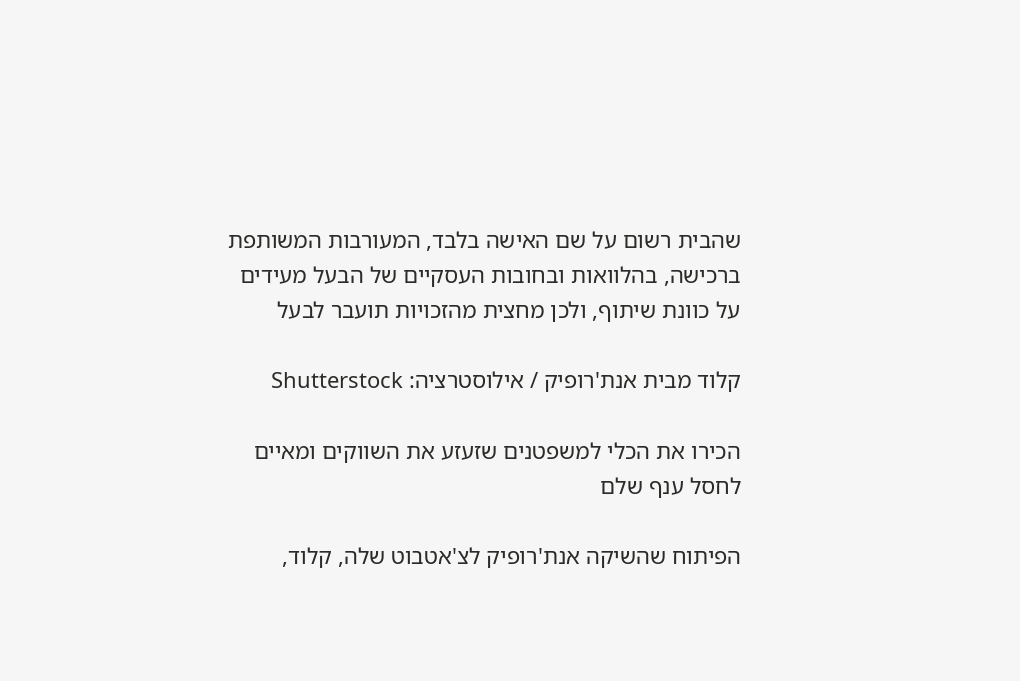שהבית רשום על שם האישה בלבד, המעורבות המשותפת ברכישה, בהלוואות ובחובות העסקיים של הבעל מעידים על כוונת שיתוף, ולכן מחצית מהזכויות תועבר לבעל

קלוד מבית אנת'רופיק / אילוסטרציה: Shutterstock

הכירו את הכלי למשפטנים שזעזע את השווקים ומאיים לחסל ענף שלם

הפיתוח שהשיקה אנת'רופיק לצ'אטבוט שלה, קלוד,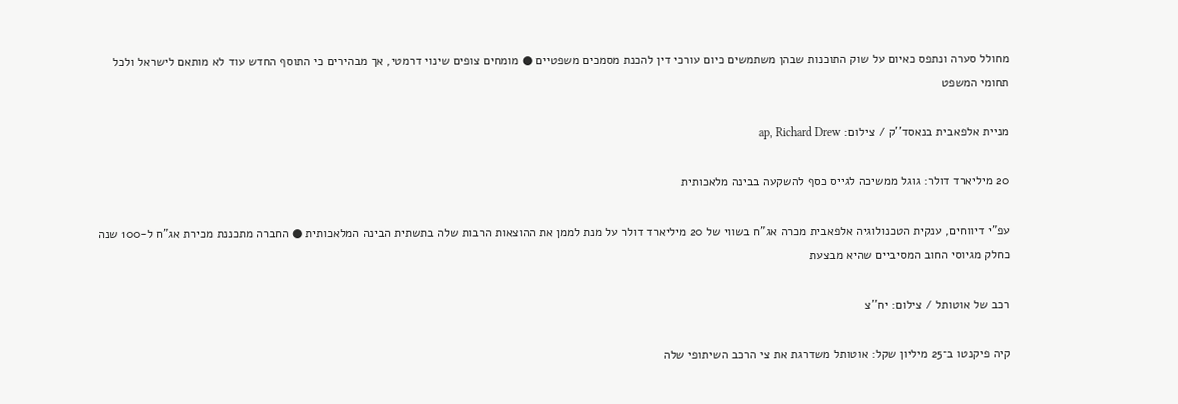מחולל סערה ונתפס כאיום על שוק התוכנות שבהן משתמשים כיום עורכי דין להכנת מסמכים משפטיים ● מומחים צופים שינוי דרמטי, אך מבהירים כי התוסף החדש עוד לא מותאם לישראל ולכל תחומי המשפט

מניית אלפאבית בנאסד''ק / צילום: ap, Richard Drew

20 מיליארד דולר: גוגל ממשיכה לגייס כסף להשקעה בבינה מלאכותית

עפ"י דיווחים, ענקית הטכנולוגיה אלפאבית מכרה אג"ח בשווי של 20 מיליארד דולר על מנת לממן את ההוצאות הרבות שלה בתשתית הבינה המלאכותית ● החברה מתכננת מכירת אג"ח ל-100 שנה כחלק מגיוסי החוב המסיביים שהיא מבצעת

רכב של אוטותל / צילום: יח''צ

קיה פיקנטו ב־25 מיליון שקל: אוטותל משדרגת את צי הרכב השיתופי שלה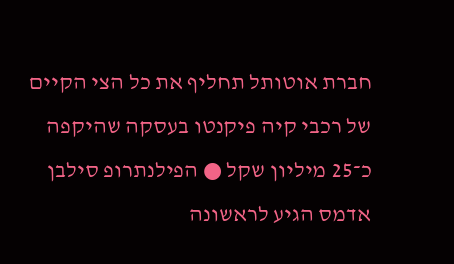חברת אוטותל תחליף את כל הצי הקיים של רכבי קיה פיקנטו בעסקה שהיקפה כ־25 מיליון שקל ● הפילנתרופ סילבן אדמס הגיע לראשונה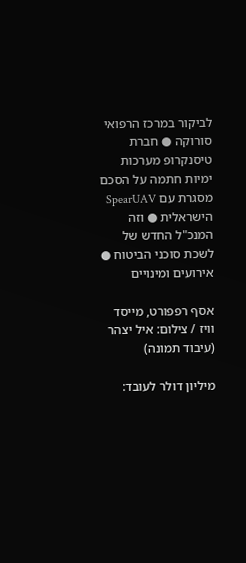לביקור במרכז הרפואי סורוקה ● חברת טיסנקרופ מערכות ימיות חתמה על הסכם מסגרת עם SpearUAV הישראלית ● וזה המנכ"ל החדש של לשכת סוכני הביטוח ● אירועים ומינויים

אסף רפפורט, מייסד וויז / צילום: איל יצהר (עיבוד תמונה)

מיליון דולר לעובד: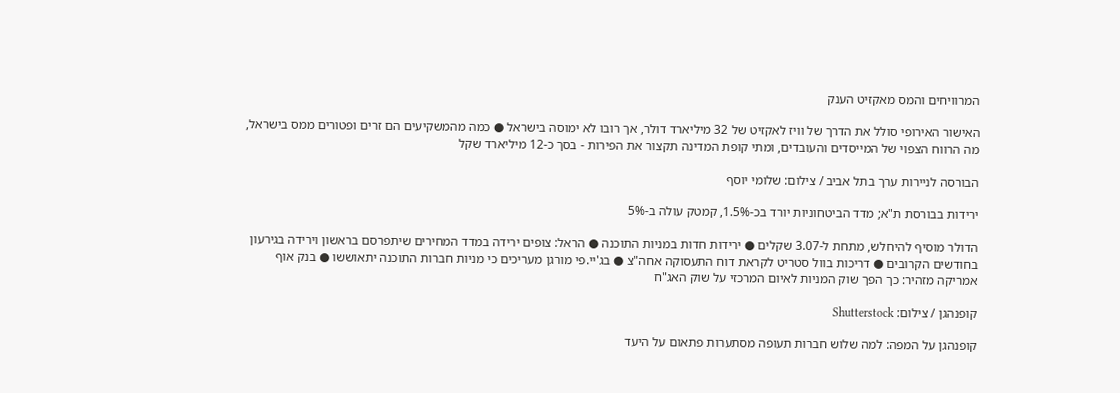המרוויחים והמס מאקזיט הענק

האישור האירופי סולל את הדרך של וויז לאקזיט של 32 מיליארד דולר, אך רובו לא ימוסה בישראל ● כמה מהמשקיעים הם זרים ופטורים ממס בישראל, מה הרווח הצפוי של המייסדים והעובדים, ומתי קופת המדינה תקצור את הפירות - בסך כ-12 מיליארד שקל

הבורסה לניירות ערך בתל אביב / צילום: שלומי יוסף

ירידות בבורסת ת"א; מדד הביטחוניות יורד בכ-1.5%, קמטק עולה ב-5%

הדולר מוסיף להיחלש, מתחת ל-3.07 שקלים ● ירידות חדות במניות התוכנה ● הראל: צופים ירידה במדד המחירים שיתפרסם בראשון וירידה בגירעון בחודשים הקרובים ● דריכות בוול סטריט לקראת דוח התעסוקה אחה"צ ● בג'יי.פי מורגן מעריכים כי מניות חברות התוכנה יתאוששו ● בנק אוף אמריקה מזהיר: כך הפך שוק המניות לאיום המרכזי על שוק האג"ח

קופנהגן / צילום: Shutterstock

קופנהגן על המפה: למה שלוש חברות תעופה מסתערות פתאום על היעד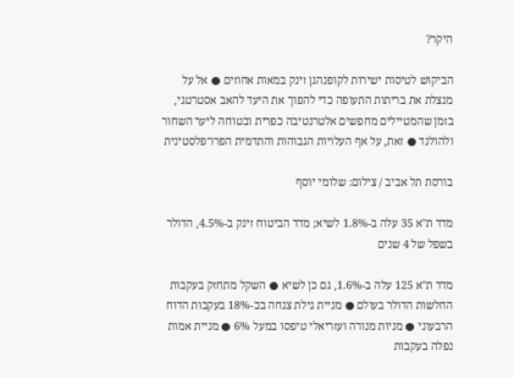היקר?

הביקוש לטיסות ישירות לקופנהגן זינק במאות אחוזים ● אל על מנצלת את בריתות התעופה כדי להפוך את היעד להאב אסטרטגי, בזמן שהמטיילים מחפשים אלטרנטיבה כפרית ובטוחה ליער השחור ולהולנד ● זאת, על אף העלויות הגבוהות והתדמית הפרו־פלסטינית

בורסת תל אביב / צילום: שלומי יוסף

מדד ת"א 35 עלה ב-1.8% לשיא; מדד הביטוח זינק ב-4.5%, הדולר בשפל של 4 שנים

מדד ת"א 125 עלה ב-1.6%, גם כן לשיא ● השקל מתחזק בעקבות החלשות הדולר בעולם ● מניית גילת צנחה בכ-18% בעקבות הדוח הרבעוני ● מניות מנורה ועזריאלי טיפסו במעל 6% ● מניית אמות נפלה בעקבות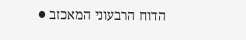הדוח הרבעוני המאכזב ●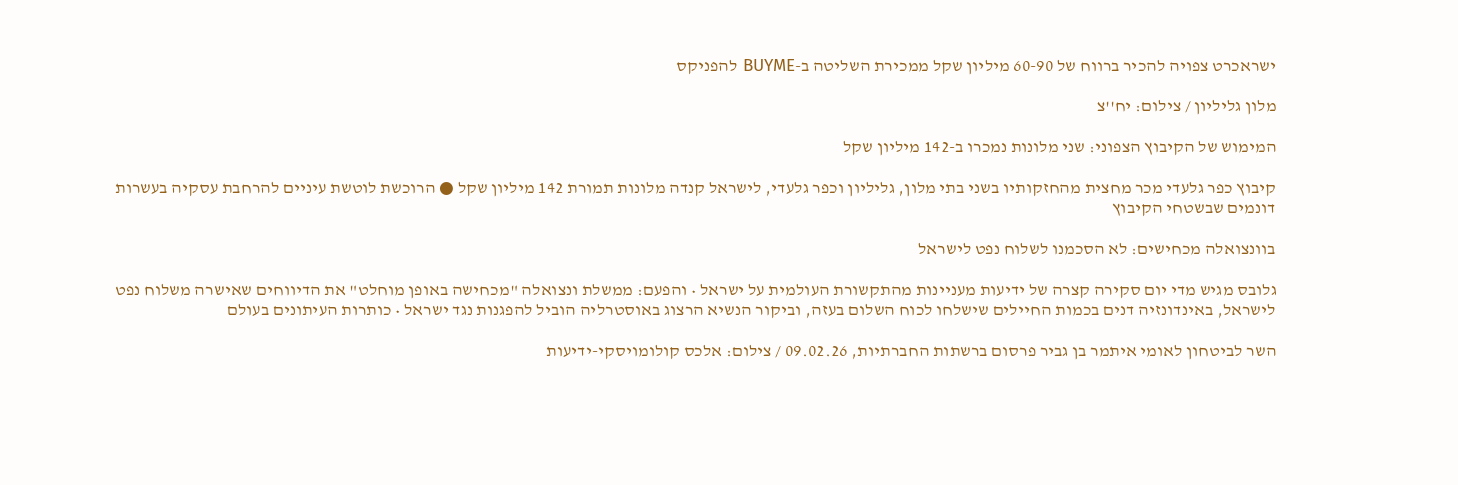ישראכרט צפויה להכיר ברווח של 60-90 מיליון שקל ממכירת השליטה ב-BUYME להפניקס

מלון גליליון / צילום: יח''צ

המימוש של הקיבוץ הצפוני: שני מלונות נמכרו ב-142 מיליון שקל

קיבוץ כפר גלעדי מכר מחצית מהחזקותיו בשני בתי מלון, גליליון וכפר גלעדי, לישראל קנדה מלונות תמורת 142 מיליון שקל ● הרוכשת לוטשת עיניים להרחבת עסקיה בעשרות דונמים שבשטחי הקיבוץ

בוונצואלה מכחישים: לא הסכמנו לשלוח נפט לישראל

גלובס מגיש מדי יום סקירה קצרה של ידיעות מעניינות מהתקשורת העולמית על ישראל • והפעם: ממשלת ונצואלה "מכחישה באופן מוחלט" את הדיווחים שאישרה משלוח נפט לישראל, באינדונזיה דנים בכמות החיילים שישלחו לכוח השלום בעזה, וביקור הנשיא הרצוג באוסטרליה הוביל להפגנות נגד ישראל • כותרות העיתונים בעולם

השר לביטחון לאומי איתמר בן גביר פרסום ברשתות החברתיות, 09.02.26 / צילום: אלכס קולומויסקי-ידיעות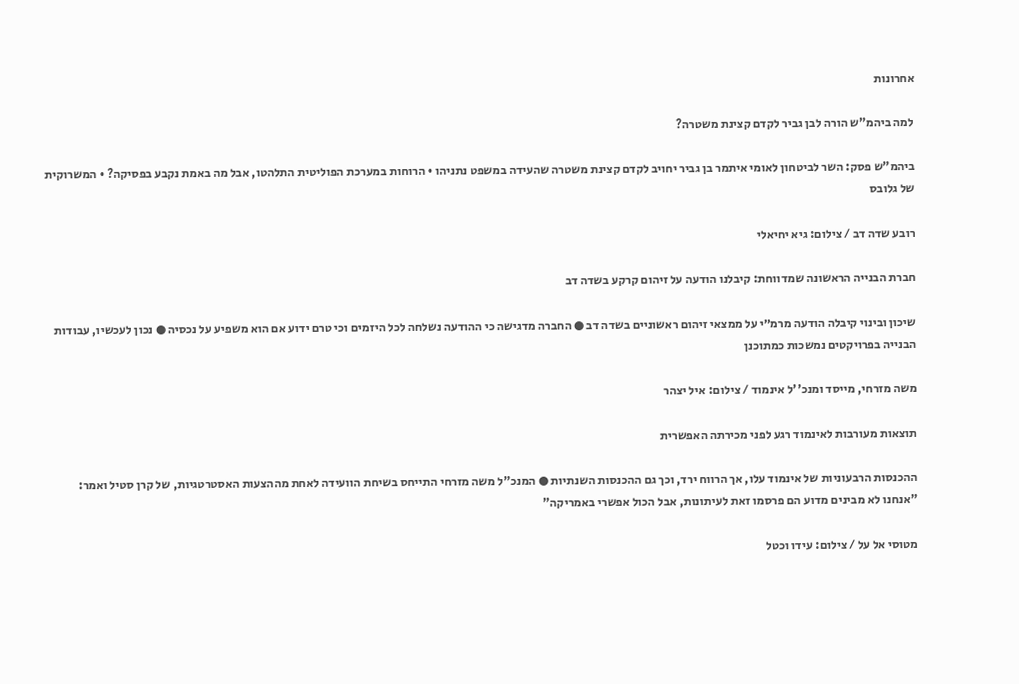אחרונות

למה ביהמ"ש הורה לבן גביר לקדם קצינת משטרה?

ביהמ"ש פסק: השר לביטחון לאומי איתמר בן גביר יחויב לקדם קצינת משטרה שהעידה במשפט נתניהו • הרוחות במערכת הפוליטית התלהטו, אבל מה באמת נקבע בפסיקה? • המשרוקית של גלובס

רובע שדה דב / צילום: גיא יחיאלי

חברת הבנייה הראשונה שמדווחת: קיבלנו הודעה על זיהום קרקע בשדה דב

שיכון ובינוי קיבלה הודעה מרמ״י על ממצאי זיהום ראשוניים בשדה דב ● החברה מדגישה כי ההודעה נשלחה לכל היזמים וכי טרם ידוע אם הוא משפיע על נכסיה ● נכון לעכשיו, עבודות הבנייה בפרויקטים נמשכות כמתוכנן

משה מזרחי, מייסד ומנכ''ל אינמוד / צילום: איל יצהר

תוצאות מעורבות לאינמוד רגע לפני מכירתה האפשרית

ההכנסות הרבעוניות של אינמוד עלו, אך הרווח ירד, וכך גם ההכנסות השנתיות ● המנכ"ל משה מזרחי התייחס בשיחת הוועידה לאחת מההצעות האסטרטגיות, של קרן סטיל ואמר: "אנחנו לא מבינים מדוע הם פרסמו זאת לעיתונות, אבל הכול אפשרי באמריקה"

מטוסי אל על / צילום: עידו וכטל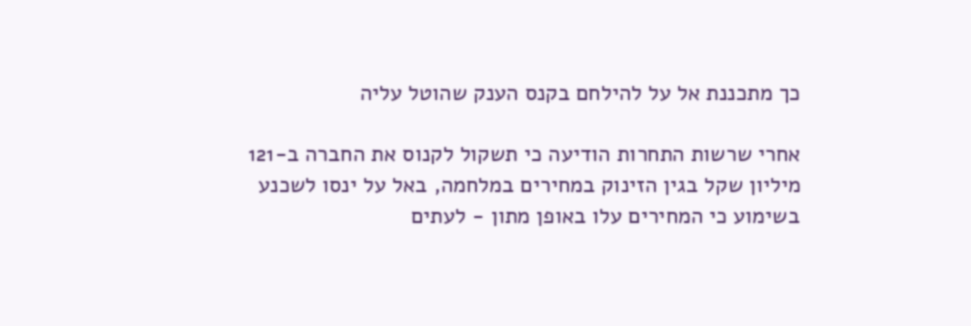כך מתכננת אל על להילחם בקנס הענק שהוטל עליה

אחרי שרשות התחרות הודיעה כי תשקול לקנוס את החברה ב-121 מיליון שקל בגין הזינוק במחירים במלחמה, באל על ינסו לשכנע בשימוע כי המחירים עלו באופן מתון - לעתים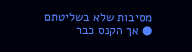מסיבות שלא בשליטתם ● אך הקנס כבר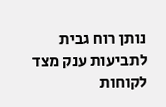נותן רוח גבית לתביעות ענק מצד לקוחות